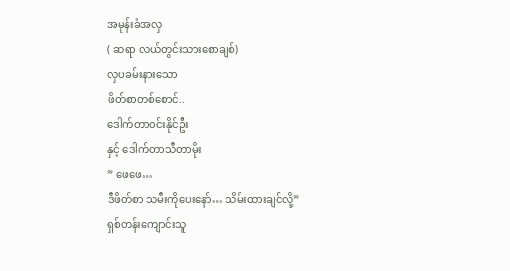အမုန်းခံအလှ
( ဆရာ လယ်တွင်းသားစောချစ်)
လှပခမ်းနားသော
ဖိတ်စာတစ်စောင်..
ဒေါက်တာ၀င်းနိုင်ဦး
နှင့် ဒေါက်တာသီတာမိုး
” ဖေဖေ…
ဒီဖိတ်စာ သမီးကိုပေးနော်… သိမ်းထားချင်လို့”
ရှစ်တန်းကျောင်းသူ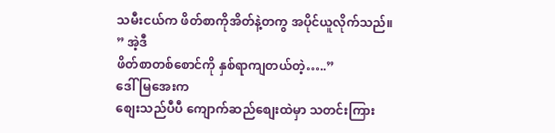သမီးငယ်က ဖိတ်စာကိုအိတ်နဲ့တကွ အပိုင်ယူလိုက်သည်။
” အဲ့ဒီ
ဖိတ်စာတစ်စောင်ကို နှစ်ရာကျတယ်တဲ့…..”
ဒေါ်မြအေးက
စျေးသည်ပီပီ ကျောက်ဆည်စျေးထဲမှာ သတင်းကြား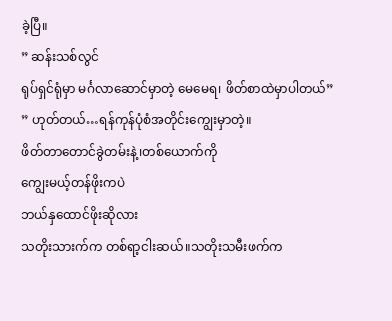ခဲ့ပြီ။
” ဆန်းသစ်လွင်
ရုပ်ရှင်ရုံမှာ မင်္ဂလာဆောင်မှာတဲ့ မေမေရ၊ ဖိတ်စာထဲမှာပါတယ်”
” ဟုတ်တယ်…ရန်ကုန်ပုံစံအတိုင်းကျွေးမှာတဲ့။
ဖိတ်တာတောင်ခွဲတမ်းနဲ့၊တစ်ယောက်ကို
ကျွေးမယ့်တန်ဖိုးကပဲ
ဘယ်နှထောင်ဖိုးဆိုလား
သတိုးသားက်က တစ်ရာ့ငါးဆယ်။သတိုးသမီးဖက်က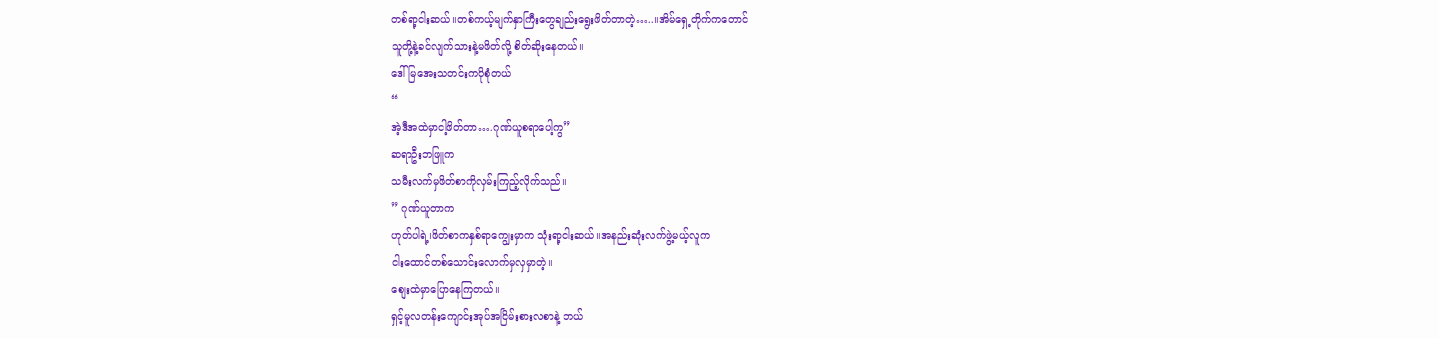တစ်ရာ့ငါးဆယ်။တစ်ကယ့်မျက်နှာကြီးတွေချည်းရွေးဖိတ်တာတဲ့…..။အိမ်ရှေ့တိုက်ကတောင်
သူတို့နဲ့ခင်လျက်သားနဲ့မဖိတ်လို့ စိတ်ဆိုးနေတယ်။
ဒေါ်မြအေးသတင်းကပိုစုံတယ်
“
အဲ့ဒီအထဲမှာငါ့ဖိတ်တာ….ဂုဏ်ယူစရာပေါ့ကွ”
ဆရာဦးဘဖြူက
သမီးလက်မှဖိတ်စာကိုလှမ်းကြည့်လိုက်သည်။
” ဂုဏ်ယူတာက
ဟုတ်ပါရဲ့၊ဖိတ်စာကနှစ်ရာကျွေးမှာက သုံးရာ့ငါးဆယ်။အနည်းဆုံးလက်ဖွဲ့မယ့်လူက
ငါးထောင်တစ်သောင်းလောက်မှလှမှာတဲ့။
စျေးထဲမှာပြောနေကြတယ်။
ရှင့်မူလတန်းကျောင်းအုပ်အငြိမ်းစားလစာနဲ့ ဘယ်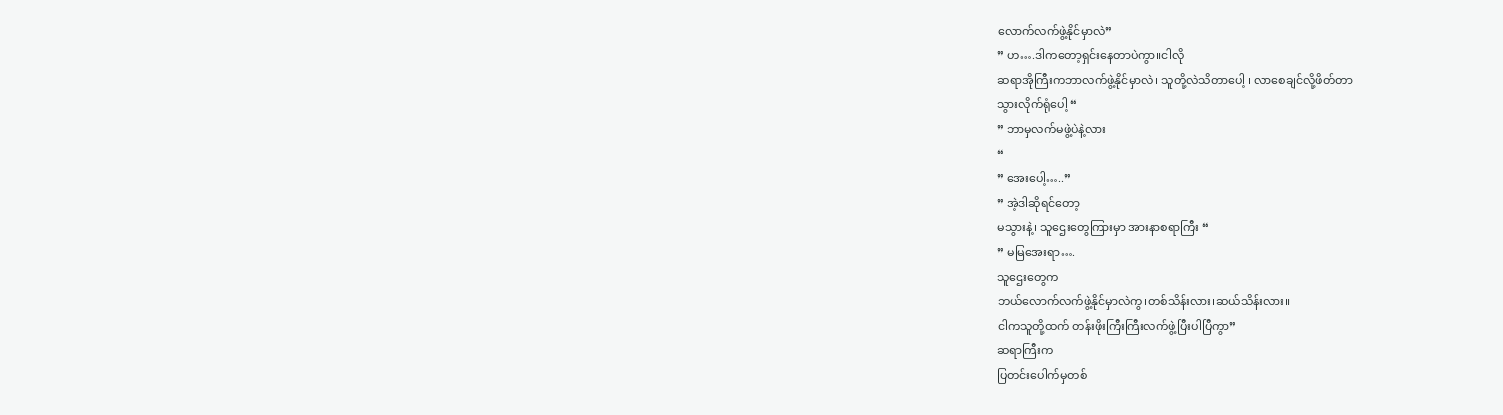လောက်လက်ဖွဲ့နိုင်မှာလဲ”
” ဟ….ဒါကတော့ရှင်းနေတာပဲကွာ။ငါလို
ဆရာအိုကြီးကဘာလက်ဖွဲ့နိုင်မှာလဲ၊ သူတို့လဲသိတာပေါ့ ၊ လာစေချင်လို့ဖိတ်တာ
သွားလိုက်ရုံပေါ့ “
” ဘာမှလက်မဖွဲ့ပဲနဲ့လား
“
” အေးပေါ့…..”
” အဲ့ဒါဆိုရင်တော့
မသွားနဲ့၊ သူဌေးတွေကြားမှာ အားနာစရာကြီး “
” မမြအေးရာ….
သူဌေးတွေက
ဘယ်လောက်လက်ဖွဲ့နိုင်မှာလဲကွ၊တစ်သိန်းလား၊ဆယ်သိန်းလား။
ငါကသူတို့ထက် တန်းဖိုးကြီးကြီးလက်ဖွဲ့ပြီးပါပြီကွာ”
ဆရာကြီးက
ပြတင်းပေါက်မှတစ်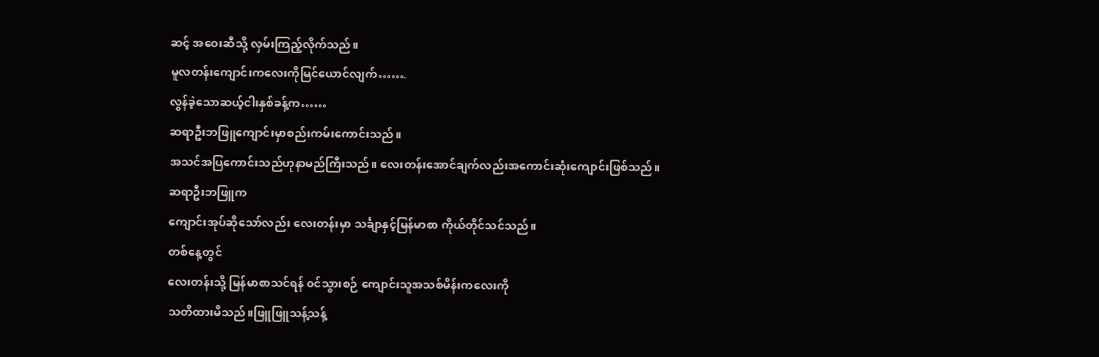ဆင့် အဝေးဆီသို့ လှမ်းကြည့်လိုက်သည်။
မူလတန်းကျောင်းကလေးကိုမြင်ယောင်လျက်…….
လွန်ခဲ့သောဆယ့်ငါးနှစ်ခန့်က……
ဆရာဦးဘဖြူကျောင်းမှာစည်းကမ်းကောင်းသည်။
အသင်အပြကောင်းသည်ဟုနာမည်ကြီးသည်။ လေးတန်းအောင်ချက်လည်းအကောင်းဆုံးကျောင်းဖြစ်သည်။
ဆရာဦးဘဖြူက
ကျောင်းအုပ်ဆိုသော်လည်း လေးတန်းမှာ သင်္ချာနှင့်မြန်မာစာ ကိုယ်တိုင်သင်သည်။
တစ်နေ့တွင်
လေးတန်းသို့ မြန်မာစာသင်ရန် ၀င်သွားစဉ် ကျောင်းသူအသစ်မိန်းကလေးကို
သတိထားမိသည်။ဖြူဖြူသန့်သန့်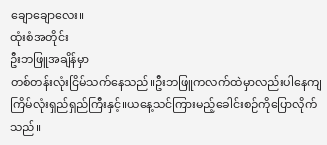ချောချောလေး။
ထုံးစံအတိုင်း
ဦးဘဖြူအချိန်မှာ
တစ်တန်းလုံးငြိမ်သက်နေသည်။ဦးဘဖြူကလက်ထဲမှာလည်းပါနေကျကြိမ်လုံးရှည်ရှည်ကြီးနှင့်။ယနေ့သင်ကြားမည့်ခေါင်းစဉ်ကိုပြောလိုက်သည်။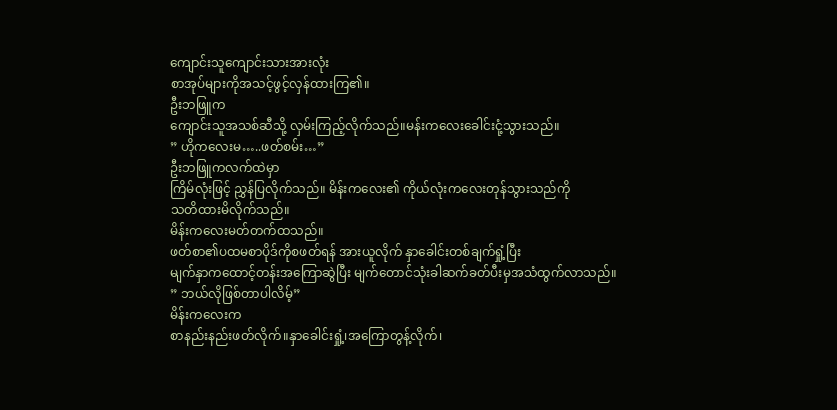ကျောင်းသူကျောင်းသားအားလုံး
စာအုပ်များကိုအသင့်ဖွင့်လှန်ထားကြ၏။
ဦးဘဖြူက
ကျောင်းသူအသစ်ဆီသို့ လှမ်းကြည့်လိုက်သည်။မန်းကလေးခေါင်းငုံ့သွားသည်။
” ဟိုကလေးမ…..ဖတ်စမ်း…”
ဦးဘဖြူကလက်ထဲမှာ
ကြိမ်လုံးဖြင့် ညွှန်ပြလိုက်သည်။ မိန်းကလေး၏ ကိုယ်လုံးကလေးတုန်သွားသည်ကို
သတိထားမိလိုက်သည်။
မိန်းကလေးမတ်တက်ထသည်။
ဖတ်စာ၏ပထမစာပိုဒ်ကိုစဖတ်ရန် အားယူလိုက် နှာခေါင်းတစ်ချက်ရှုံ့ပြီး
မျက်နှာကထောင့်တန်းအကြောဆွဲပြီး မျက်တောင်သုံးခါဆက်ခတ်ပီးမှအသံထွက်လာသည်။
” ဘယ်လိုဖြစ်တာပါလိမ့်”
မိန်းကလေးက
စာနည်းနည်းဖတ်လိုက်။နှာခေါင်းရှုံ့၊အကြောတွန့်လိုက်၊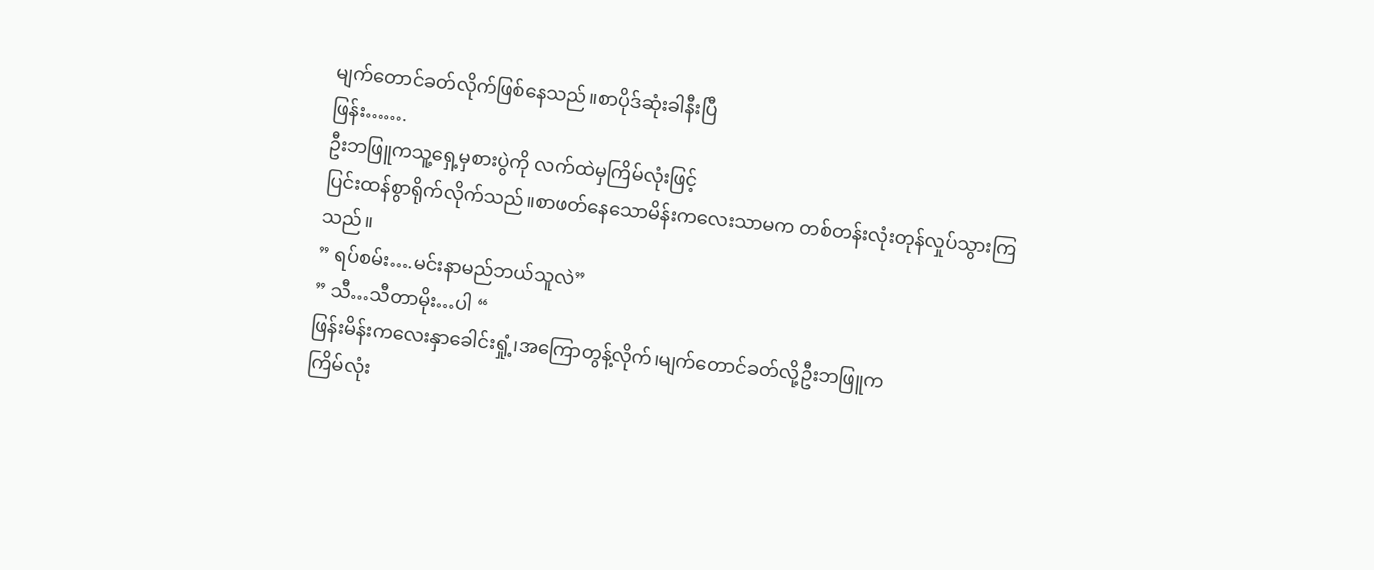မျက်တောင်ခတ်လိုက်ဖြစ်နေသည်။စာပိုဒ်ဆုံးခါနီးပြီ
ဖြန်း…….
ဦးဘဖြူကသူ့ရှေ့မှစားပွဲကို လက်ထဲမှကြိမ်လုံးဖြင့်
ပြင်းထန်စွာရိုက်လိုက်သည်။စာဖတ်နေသောမိန်းကလေးသာမက တစ်တန်းလုံးတုန်လှုပ်သွားကြသည်။
” ရပ်စမ်း….မင်းနာမည်ဘယ်သူလဲ”
” သီ…သီတာမိုး…ပါ “
ဖြန်းမိန်းကလေးနှာခေါင်းရှုံ့၊အကြောတွန့်လိုက်၊မျက်တောင်ခတ်လို့ဦးဘဖြူက
ကြိမ်လုံး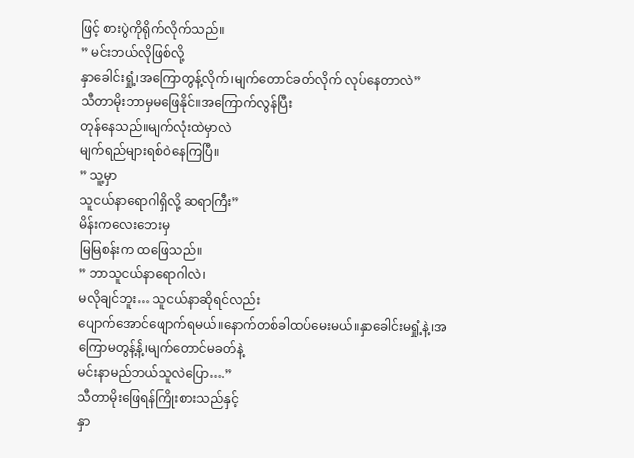ဖြင့် စားပွဲကိုရိုက်လိုက်သည်။
” မင်းဘယ်လိုဖြစ်လို့
နှာခေါင်းရှုံ့၊အကြောတွန့်လိုက်၊မျက်တောင်ခတ်လိုက် လုပ်နေတာလဲ”
သီတာမိုးဘာမှမဖြေနိုင်။အကြောက်လွန်ပြီး
တုန်နေသည်။မျက်လုံးထဲမှာလဲ
မျက်ရည်များရစ်ဝဲနေကြပြီ။
” သူ့မှာ
သူငယ်နာရောဂါရှိလို့ ဆရာကြီး”
မိန်းကလေးဘေးမှ
မြမြစန်းက ထဖြေသည်။
” ဘာသူငယ်နာရောဂါလဲ၊
မလိုချင်ဘူး… သူငယ်နာဆိုရင်လည်း
ပျောက်အောင်ဖျောက်ရမယ်။နောက်တစ်ခါထပ်မေးမယ်။နှာခေါင်းမရှုံ့နဲ့၊အကြောမတွန့်နဲ့်၊မျက်တောင်မခတ်နဲ့
မင်းနာမည်ဘယ်သူလဲပြော….”
သီတာမိုးဖြေရန်ကြိုးစားသည်နှင့်
နှာ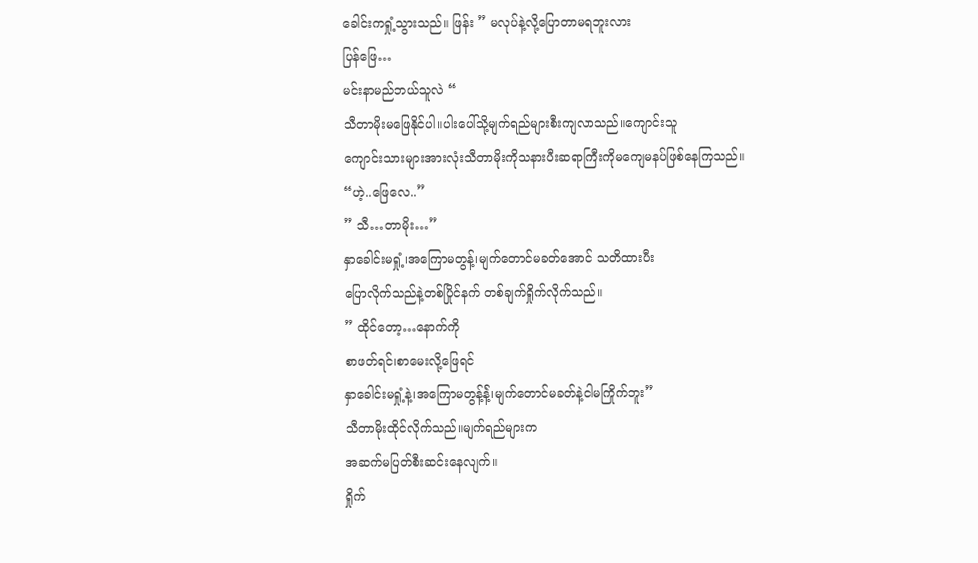ခေါင်းကရှုံ့သွားသည်။ ဖြန်း ” မလုပ်နဲ့လို့ပြောတာမရဘူးလား
ပြန်ဖြေ…
မင်းနာမည်ဘယ်သူလဲ “
သီတာမိုးမဖြေနိုင်ပါ။ပါးပေါ်သို့မျက်ရည်များစီးကျလာသည်။ကျောင်းသူ
ကျောင်းသားများအားလုံးသီတာမိုးကိုသနားပီးဆရာကြီးကိုမကျေမနပ်ဖြစ်နေကြသည်။
“ဟဲ့..ဖြေလေ..”
” သီ…တာမိုး…”
နှာခေါင်းမရှုံ့၊အကြောမတွန့်၊မျက်တောင်မခတ်အောင် သတိထားပီး
ပြောလိုက်သည်နဲ့တစ်ပြိုင်နက် တစ်ချက်ရှိုက်လိုက်သည်။
” ထိုင်တော့…နောက်ကို
စာဖတ်ရင်၊စာမေးလို့ဖြေရင်
နှာခေါင်းမရှုံ့နဲ့၊အကြောမတွန့်နဲ့်၊မျက်တောင်မခတ်နဲ့ငါမကြိုက်ဘူး”
သီတာမိုးထိုင်လိုက်သည်။မျက်ရည်များက
အဆက်မပြတ်စီးဆင်းနေလျက်။
ရှိုက်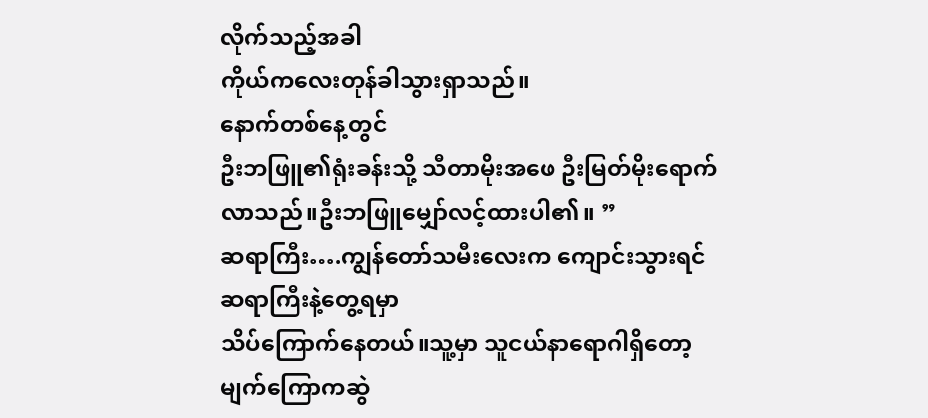လိုက်သည့်အခါ
ကိုယ်ကလေးတုန်ခါသွားရှာသည်။
နောက်တစ်နေ့တွင်
ဦးဘဖြူ၏ရုံးခန်းသို့ သီတာမိုးအဖေ ဦးမြတ်မိုးရောက်လာသည်။ဦးဘဖြူမျှော်လင့်ထားပါ၏။ ”
ဆရာကြီး….ကျွန်တော်သမီးလေးက ကျောင်းသွားရင်
ဆရာကြီးနဲ့တွေ့ရမှာ
သိပ်ကြောက်နေတယ်။သူ့မှာ သူငယ်နာရောဂါရှိတော့ မျက်ကြောကဆွဲ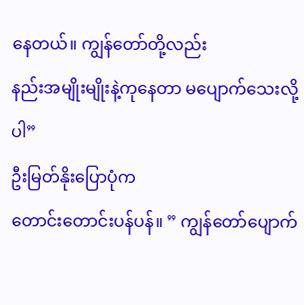နေတယ်။ ကျွန်တော်တို့လည်း
နည်းအမျိုးမျိုးနဲ့ကုနေတာ မပျောက်သေးလို့ပါ”
ဦးမြတ်နိုးပြောပုံက
တောင်းတောင်းပန်ပန်။ ” ကျွန်တော်ပျောက်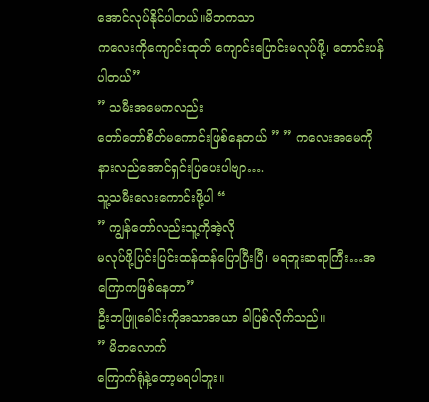အောင်လုပ်နိုင်ပါတယ်။မိဘကသာ
ကလေးကိုကျောင်းထုတ် ကျောင်းပြောင်းမလုပ်ဖို့၊ တောင်းပန်ပါတယ်”
” သမီးအမေကလည်း
တော်တော်စိတ်မကောင်းဖြစ်နေတယ် ” ” ကလေးအမေကိုနားလည်အောင်ရှင်းပြပေးပါဗျာ….
သူ့သမီးလေးကောင်းဖို့ပါ “
” ကျွန်တော်လည်းသူ့ကိုအဲ့လို
မလုပ်ဖို့ပြင်းပြင်းထန်ထန်ပြောပြီးပြီ၊ မရဘူးဆရာကြီး…အကြောကဖြစ်နေတာ”
ဦးဘဖြူခေါင်းကိုအသာအယာ ခါပြစ်လိုက်သည်။
” မိဘလောက်
ကြောက်ရုံနဲ့တော့မရပါဘူး။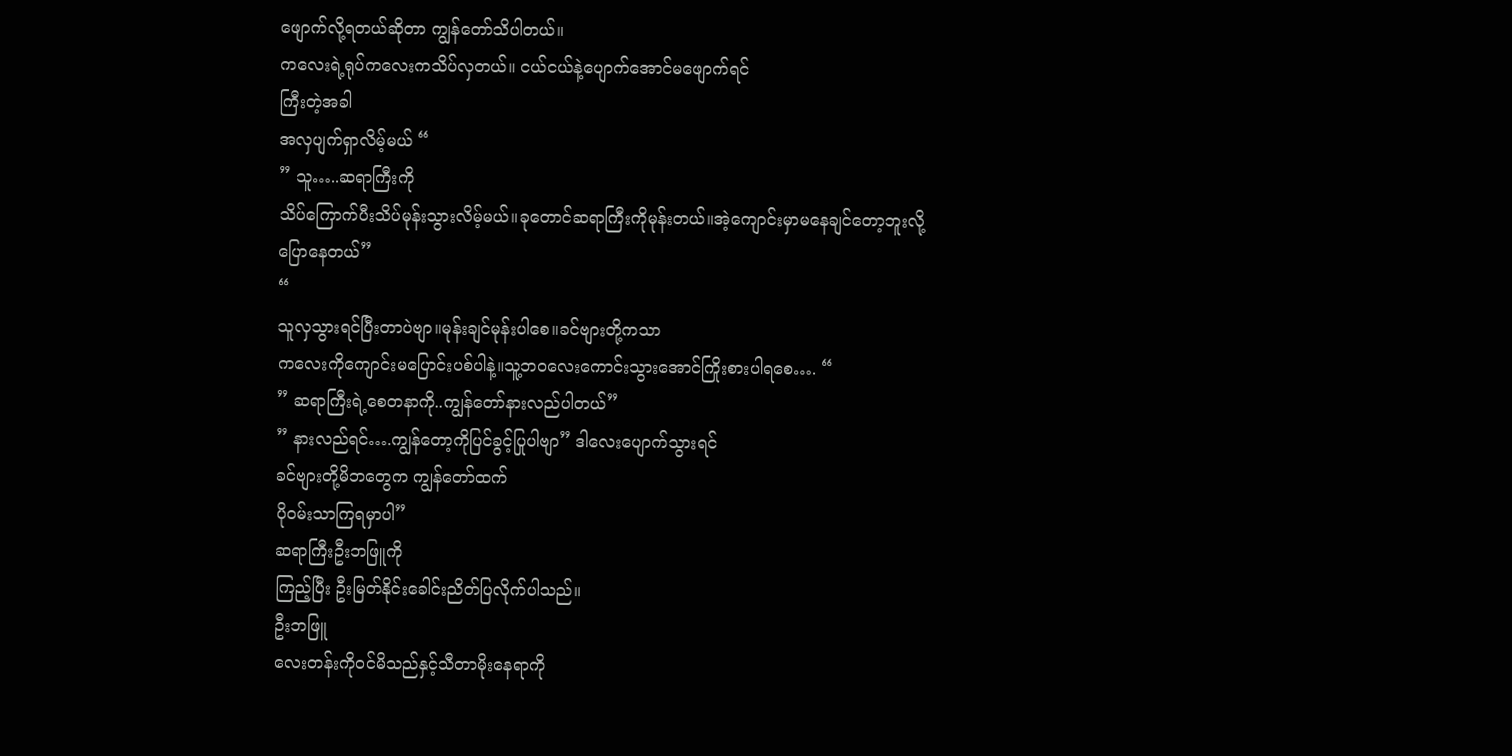ဖျောက်လို့ရတယ်ဆိုတာ ကျွန်တော်သိပါတယ်။
ကလေးရဲ့ရုပ်ကလေးကသိပ်လှတယ်။ ငယ်ငယ်နဲ့ပျောက်အောင်မဖျောက်ရင်
ကြီးတဲ့အခါ
အလှပျက်ရှာလိမ့်မယ် “
” သူ…..ဆရာကြီးကို
သိပ်ကြောက်ပီးသိပ်မုန်းသွားလိမ့်မယ်။ခုတောင်ဆရာကြီးကိုမုန်းတယ်။အဲ့ကျောင်းမှာမနေချင်တော့ဘူးလို့
ပြောနေတယ်”
“
သူလှသွားရင်ပြီးတာပဲဗျာ။မုန်းချင်မုန်းပါစေ။ခင်ဗျားတို့ကသာ
ကလေးကိုကျောင်းမပြောင်းပစ်ပါနဲ့။သူ့ဘဝလေးကောင်းသွားအောင်ကြိုးစားပါရစေ…. “
” ဆရာကြီးရဲ့စေတနာကို..ကျွန်တော်နားလည်ပါတယ်”
” နားလည်ရင်….ကျွန်တော့ကိုပြင်ခွင့်ပြုပါဗျာ” ဒါလေးပျောက်သွားရင်
ခင်ဗျားတို့မိဘတွေက ကျွန်တော်ထက်
ပို၀မ်းသာကြရမှာပါ”
ဆရာကြီးဦးဘဖြူကို
ကြည့်ပြီး ဦးမြတ်နိုင်းခေါင်းညိတ်ပြလိုက်ပါသည်။
ဦးဘဖြူ
လေးတန်းကို၀င်မိသည်နှင့်သီတာမိုးနေရာကို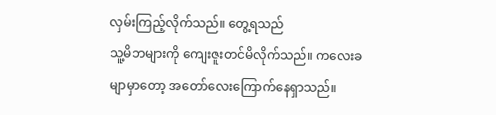လှမ်းကြည့်လိုက်သည်။ တွေ့ရသည်
သူ့မိဘများကို ကျေးဇူးတင်မိလိုက်သည်။ ကလေးခမျာမှာတော့ အတော်လေးကြောက်နေရှာသည်။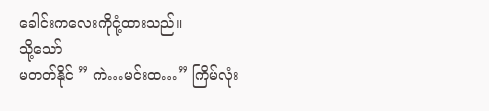ခေါင်းကလေးကိုငုံ့ထားသည်။
သို့သော်
မတတ်နိုင် ” ကဲ…မင်းထ…” ကြိမ်လုံး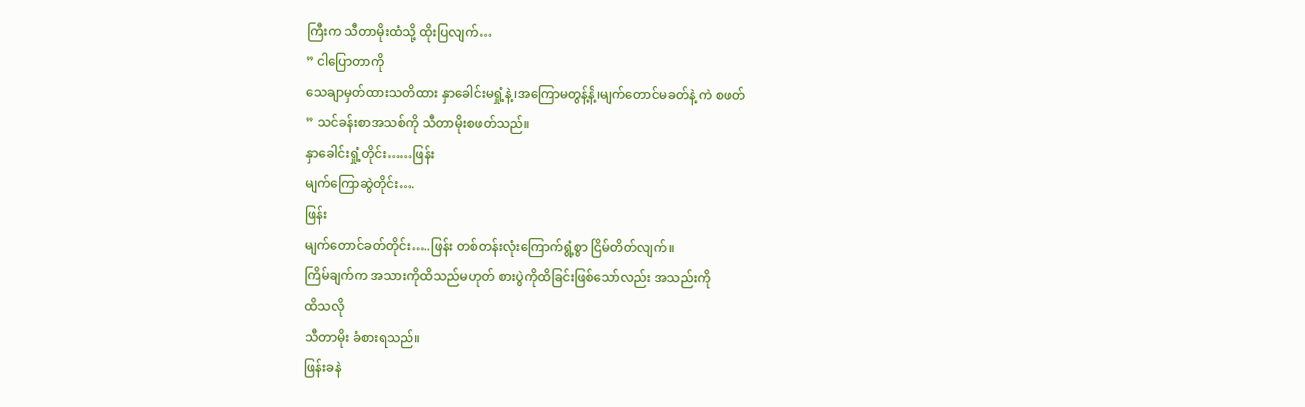ကြီးက သီတာမိုးထံသို့ ထိုးပြလျက်…
” ငါပြောတာကို
သေချာမှတ်ထားသတိထား နှာခေါင်းမရှုံ့နဲ့၊အကြောမတွန့်နဲ့်၊မျက်တောင်မခတ်နဲ့ ကဲ စဖတ်
” သင်ခန်းစာအသစ်ကို သီတာမိုးစဖတ်သည်။
နှာခေါင်းရှုံ့တိုင်း……ဖြန်း
မျက်ကြောဆွဲတိုင်း….
ဖြန်း
မျက်တောင်ခတ်တိုင်း…..ဖြန်း တစ်တန်းလုံးကြောက်ရွံ့စွာ ငြိမ်တိတ်လျက်။
ကြိမ်ချက်က အသားကိုထိသည်မဟုတ် စားပွဲကိုထိခြင်းဖြစ်သော်လည်း အသည်းကို
ထိသလို
သီတာမိုး ခံစားရသည်။
ဖြန်းခနဲ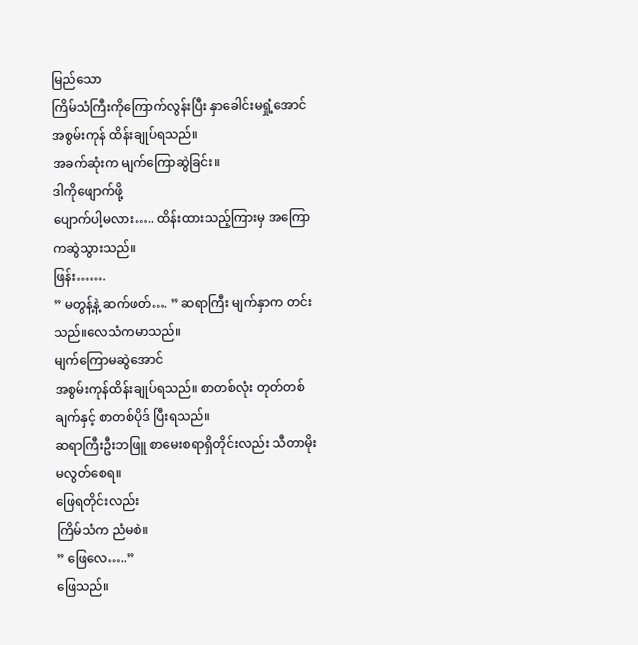မြည်သော
ကြိမ်သံကြီးကိုကြောက်လွန်းပြီး နှာခေါင်းမရှုံ့အောင် အစွမ်းကုန် ထိန်းချုပ်ရသည်။
အခက်ဆုံးက မျက်ကြောဆွဲခြင်း။
ဒါကိုဖျောက်ဖို့
ပျောက်ပါ့မလား….. ထိန်းထားသည့်ကြားမှ အကြောကဆွဲသွားသည်။
ဖြန်း…….
” မတွန့်နဲ့ ဆက်ဖတ်…. ” ဆရာကြီး မျက်နှာက တင်းသည်။လေသံကမာသည်။
မျက်ကြောမဆွဲအောင်
အစွမ်းကုန်ထိန်းချုပ်ရသည်။ စာတစ်လုံး တုတ်တစ်ချက်နှင့် စာတစ်ပိုဒ် ပြီးရသည်။
ဆရာကြီးဦးဘဖြူ စာမေးစရာရှိတိုင်းလည်း သီတာမိုး မလွတ်စေရ။
ဖြေရတိုင်းလည်း
ကြိမ်သံက ညံမစဲ။
” ဖြေလေ…..”
ဖြေသည်။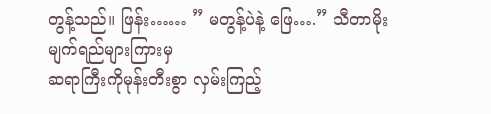တွန့်သည်။ ဖြန်း…… ” မတွန့်ပဲနဲ့ ဖြေ….” သီတာမိုးမျက်ရည်များကြားမှ
ဆရာကြီးကိုမုန်းတီးစွာ လှမ်းကြည့်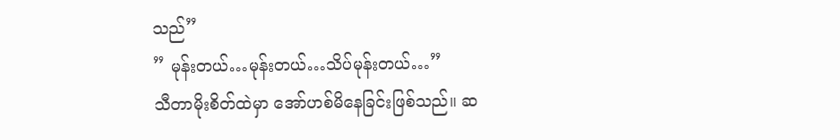သည်”
” မုန်းတယ်…မုန်းတယ်…သိပ်မုန်းတယ်…”
သီတာမိုးစိတ်ထဲမှာ အော်ဟစ်မိနေခြင်းဖြစ်သည်။ ဆ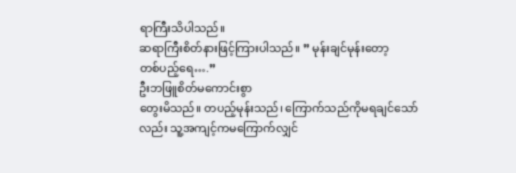ရာကြီးသိပါသည်။
ဆရာကြီးစိတ်နားဖြင့်ကြားပါသည်။ ” မုန်းချင်မုန်းတော့
တစ်ပည့်ရေ….”
ဦးဘဖြူစိတ်မကောင်းစွာ
တွေးမိသည်။ တပည့်မုန်းသည်၊ ကြောက်သည်ကိုမရချင်သော်လည်း သူ့အကျင့်ကမကြောက်လျှင်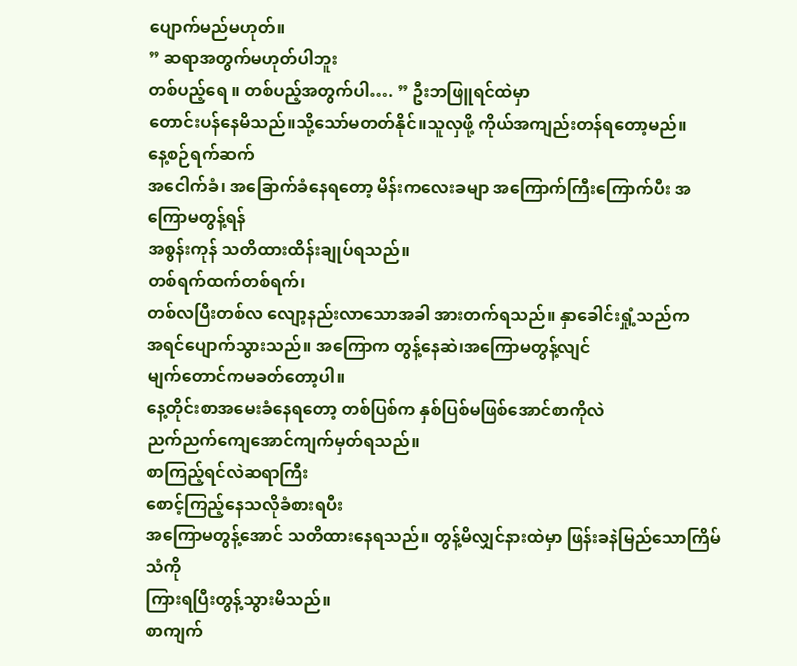ပျောက်မည်မဟုတ်။
” ဆရာအတွက်မဟုတ်ပါဘူး
တစ်ပည့်ရေ ။ တစ်ပည့်အတွက်ပါ…. ” ဦးဘဖြူရင်ထဲမှာ
တောင်းပန်နေမိသည်။သို့သော်မတတ်နိုင်။သူလှဖို့ ကိုယ်အကျည်းတန်ရတော့မည်။
နေ့စဉ်ရက်ဆက်
အငေါက်ခံ၊ အခြောက်ခံနေရတော့ မိန်းကလေးခမျာ အကြောက်ကြီးကြောက်ပီး အကြောမတွန့်ရန်
အစွန်းကုန် သတိထားထိန်းချုပ်ရသည်။
တစ်ရက်ထက်တစ်ရက်၊
တစ်လပြီးတစ်လ လျော့နည်းလာသောအခါ အားတက်ရသည်။ နှာခေါင်းရှုံ့သည်က
အရင်ပျောက်သွားသည်။ အကြောက တွန့်နေဆဲ၊အကြောမတွန့်လျင်
မျက်တောင်ကမခတ်တော့ပါ။
နေ့တိုင်းစာအမေးခံနေရတော့ တစ်ပြစ်က နှစ်ပြစ်မဖြစ်အောင်စာကိုလဲ
ညက်ညက်ကျေအောင်ကျက်မှတ်ရသည်။
စာကြည့်ရင်လဲဆရာကြီး
စောင့်ကြည့်နေသလိုခံစားရပီး
အကြောမတွန့်အောင် သတိထားနေရသည်။ တွန့်မိလျှင်နားထဲမှာ ဖြန်းခနဲမြည်သောကြိမ်သံကို
ကြားရပြီးတွန့်သွားမိသည်။
စာကျက်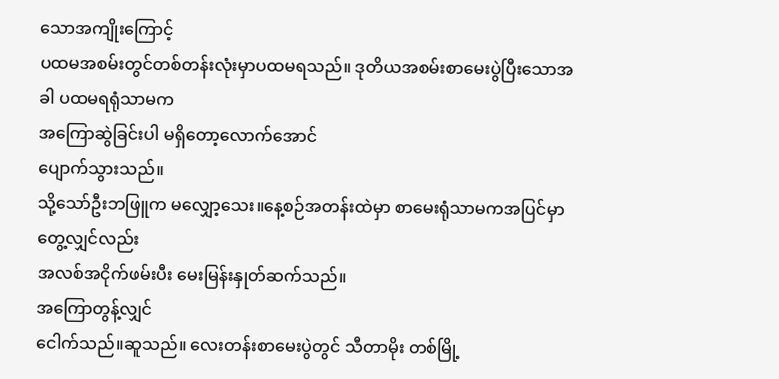သောအကျိုးကြောင့်
ပထမအစမ်းတွင်တစ်တန်းလုံးမှာပထမရသည်။ ဒုတိယအစမ်းစာမေးပွဲပြီးသောအခါ ပထမရရုံသာမက
အကြောဆွဲခြင်းပါ မရှိတော့လောက်အောင်
ပျောက်သွားသည်။
သို့သော်ဦးဘဖြူက မလျှော့သေး။နေ့စဉ်အတန်းထဲမှာ စာမေးရုံသာမကအပြင်မှာတွေ့လျှင်လည်း
အလစ်အငိုက်ဖမ်းပီး မေးမြန်းနှုတ်ဆက်သည်။
အကြောတွန့်လျှင်
ငေါက်သည်။ဆူသည်။ လေးတန်းစာမေးပွဲတွင် သီတာမိုး တစ်မြို့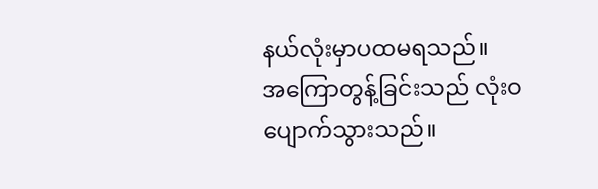နယ်လုံးမှာပထမရသည်။
အကြောတွန့်ခြင်းသည် လုံးဝပျောက်သွားသည်။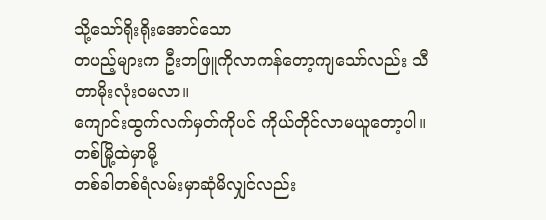သို့သော်ရိုးရိုးအောင်သော
တပည့်များက ဦးဘဖြူကိုလာကန်တော့ကျသော်လည်း သီတာမိုးလုံး၀မလာ။
ကျောင်းထွက်လက်မှတ်ကိုပင် ကိုယ်တိုင်လာမယူတော့ပါ။ တစ်မြို့ထဲမှာမို့
တစ်ခါတစ်ရံလမ်းမှာဆုံမိလျှင်လည်း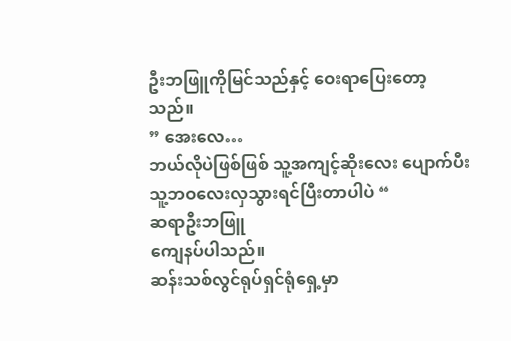ဦးဘဖြူကိုမြင်သည်နှင့် ဝေးရာပြေးတော့သည်။
” အေးလေ…
ဘယ်လိုပဲဖြစ်ဖြစ် သူ့အကျင့်ဆိုးလေး ပျောက်ပီး သူ့ဘဝလေးလှသွားရင်ပြီးတာပါပဲ “
ဆရာဦးဘဖြူ
ကျေနပ်ပါသည်။
ဆန်းသစ်လွင်ရုပ်ရှင်ရုံရှေ့မှာ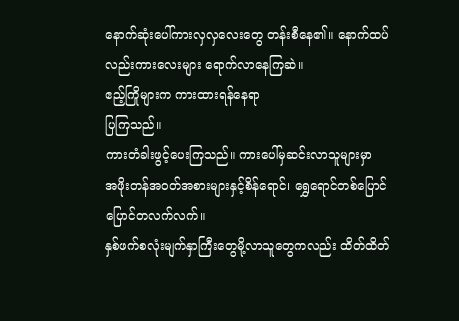နောက်ဆုံးပေါ်ကားလှလှလေးတွေ တန်းစီနေ၏။ နောက်ထပ်လည်းကားလေးများ ရောက်လာနေကြဆဲ။
ဧည့်ကြိုများက ကားထားရန်နေရာ
ပြကြသည်။
ကားတံခါးဖွင့်ပေးကြသည်။ ကားပေါ်မှဆင်းလာသူများမှာ
အဖိုးတန်အ၀တ်အစားများနှင့်စိန်ရောင်၊ ရွှေရောင်တစ်ပြောင်ပြောင်တလက်လက်။
နှစ်ဖက်စလုံးမျက်နှာကြီးတွေမို့လာသူတွေကလည်း ထိတ်ထိတ်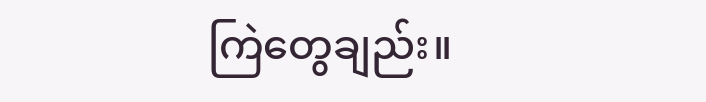ကြဲတွေချည်း။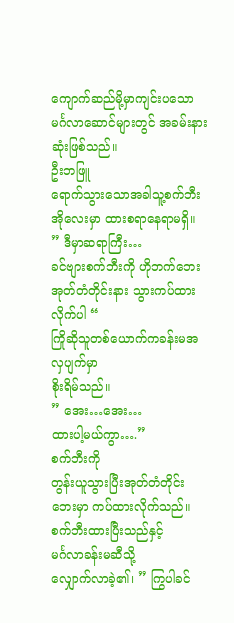ကျောက်ဆည်မို့မှာကျင်းပသော မင်္ဂလာဆောင်များတွင် အခမ်းနားဆုံးဖြစ်သည်။
ဦးဘဖြူ
ရောက်သွားသောအခါသူ့စက်ဘီးအိုလေးမှာ ထားစရာနေရာမရှိ။
” ဒီမှာဆရာကြီး…
ခင်ဗျားစက်ဘီးကို ဟိုဘက်ဘေး အုတ်တံတိုင်းနား သွားကပ်ထားလိုက်ပါ “
ကြိုဆိုသူတစ်ယောက်ကခန်းမအလှပျက်မှာ
စိုးရိမ်သည်။
” အေး…အေး…
ထားပါ့မယ်ကွာ….”
စက်ဘီးကို
တွန်းယူသွားပြီးအုတ်တံတိုင်းဘေးမှာ ကပ်ထားလိုက်သည်။စက်ဘီးထားပြီးသည်နှင့်
မင်္ဂလာခန်းမဆီသို့
လျှောက်လာခဲ့၏၊ ” ကြွပါခင်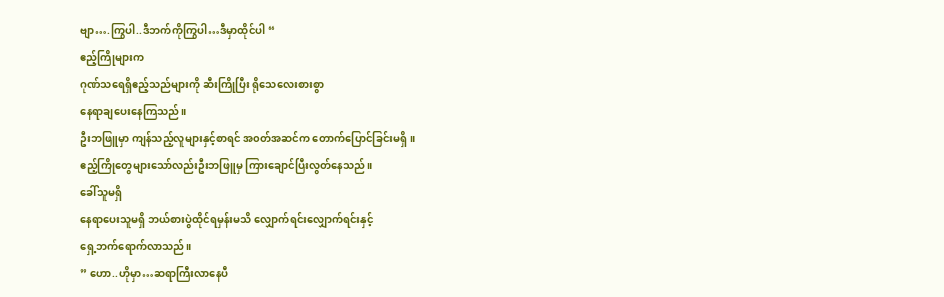ဗျာ….ကြွပါ..ဒီဘက်ကိုကြွပါ…ဒီမှာထိုင်ပါ “
ဧည့်ကြိုများက
ဂုဏ်သရေရှိဧည့်သည်များကို ဆီးကြိုပြီး ရိုသေလေးစားစွာ
နေရာချပေးနေကြသည်။
ဦးဘဖြူမှာ ကျန်သည့်လူများနှင့်စာရင် အ၀တ်အဆင်က တောက်ပြောင်ခြင်းမရှိ။
ဧည့်ကြိုတွေများသော်လည်းဦးဘဖြူမှ ကြားချောင်ပြီးလွတ်နေသည်။
ခေါ်သူမရှိ
နေရာပေးသူမရှိ ဘယ်စားပွဲထိုင်ရမှန်းမသိ လျှောက်ရင်းလျှောက်ရင်းနှင့်
ရှေ့ဘက်ရောက်လာသည်။
” ဟော..ဟိုမှာ…ဆရာကြီးလာနေပီ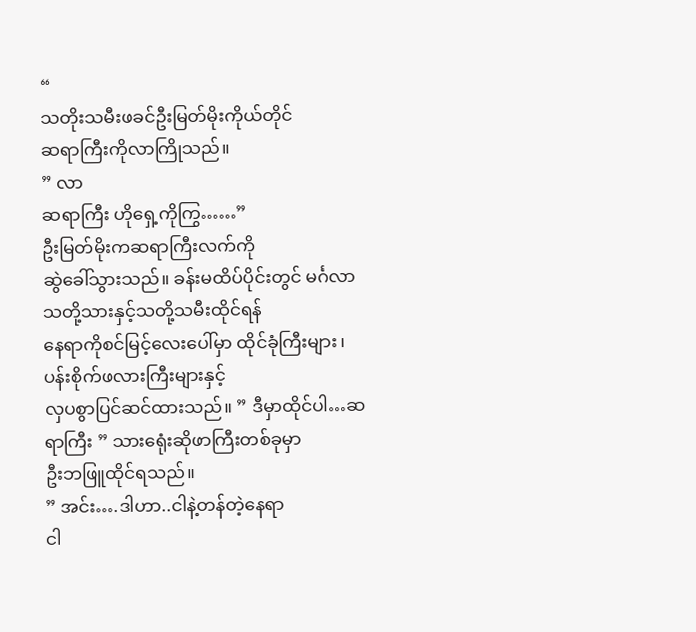“
သတိုးသမီးဖခင်ဦးမြတ်မိုးကိုယ်တိုင်
ဆရာကြီးကိုလာကြိုသည်။
” လာ
ဆရာကြီး ဟိုရှေ့ကိုကြွ……”
ဦးမြတ်မိုးကဆရာကြီးလက်ကို
ဆွဲခေါ်သွားသည်။ ခန်းမထိပ်ပိုင်းတွင် မင်္ဂလာသတို့သားနှင့်သတို့သမီးထိုင်ရန်
နေရာကိုစင်မြင့်လေးပေါ်မှာ ထိုင်ခုံကြီးများ၊ ပန်းစိုက်ဖလားကြီးများနှင့်
လှပစွာပြင်ဆင်ထားသည်။ ” ဒီမှာထိုင်ပါ…ဆရာကြီး ” သားရေုံးဆိုဖာကြီးတစ်ခုမှာ
ဦးဘဖြူထိုင်ရသည်။
” အင်း….ဒါဟာ..ငါနဲ့တန်တဲ့နေရာ
ငါ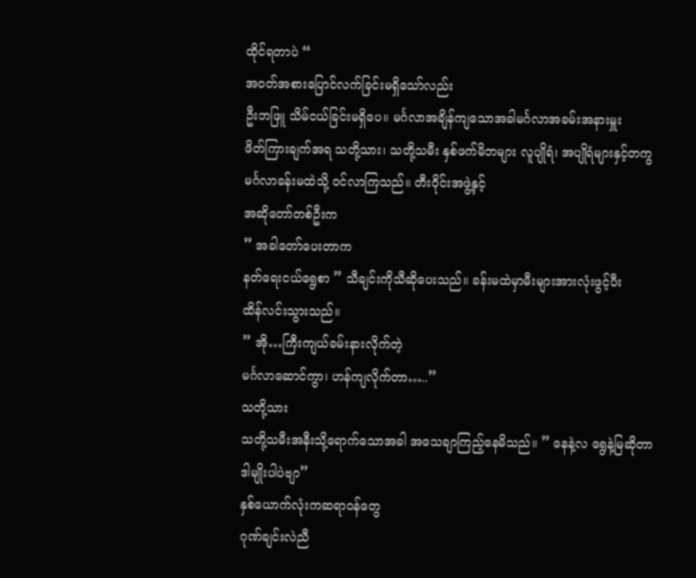ထိုင်ရတာပဲ “
အ၀တ်အစားပြောင်လက်ခြင်းမရှိသော်လည်း
ဦးဘဖြူ သိမ်ငယ်ခြင်းမရှိပေ။ မင်္ဂလာအချိန်ကျသောအခါမင်္ဂလာအခမ်းအနားမှူး
ဖိတ်ကြားချက်အရ သတို့သား၊ သတို့သမီး နှစ်ဖက်မိဘများ လူပျိုရံ၊ အပျိုရံများနှင့်တကွ
မင်္ဂလာခန်းမထဲသို့ ၀င်လာကြသည်။ တီးဝိုင်းအဖွဲ့နှင့်
အဆိုတော်တစ်ဦးက
” အခါတော်ပေးတာက
နတ်ရေးငယ်ရွေစာ ” သီချင်းကိုသီဆိုပေးသည်။ ခန်းမထဲမှာမီးများအားလုံးဖွင့်ပီး
ထိန်လင်းသွားသည်။
” အို…ကြီးကျယ်ခမ်းနားလိုက်တဲ့
မင်္ဂလာဆောင်ကွာ၊ ဟန်ကျလိုက်တာ…..”
သတို့သား
သတို့သမီးအနီးသို့ရောက်သောအခါ အသေချာကြည့်နေမိသည်။ ” နေနဲ့လ ရွေနဲ့မြဆိုတာ
ဒါမျိုးပါပဲဗျာ”
နှစ်ယောက်လုံးကဆရာ၀န်တွေ
ဂုဏ်ချင်းလဲညီ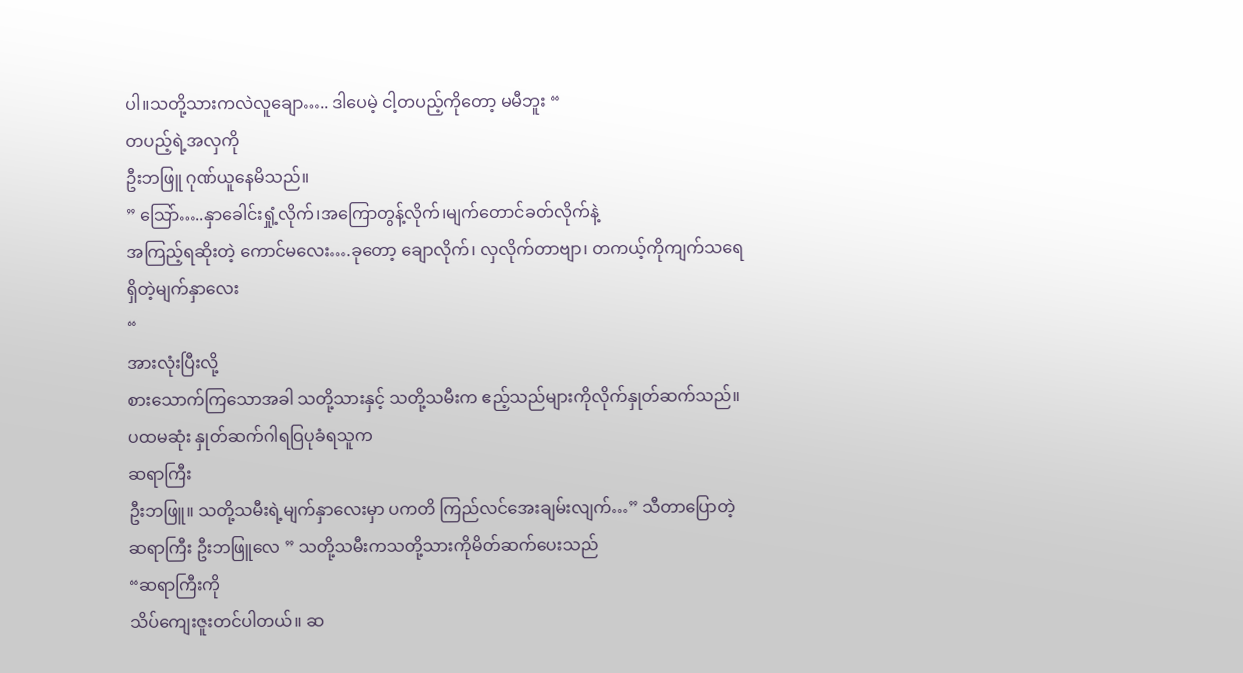ပါ။သတို့သားကလဲလူချော….. ဒါပေမဲ့ ငါ့တပည့်ကိုတော့ မမီဘူး “
တပည့်ရဲ့အလှကို
ဦးဘဖြူ ဂုဏ်ယူနေမိသည်။
” သြော်…..နှာခေါင်းရှုံ့လိုက်၊အကြောတွန့်လိုက်၊မျက်တောင်ခတ်လိုက်နဲ့
အကြည့်ရဆိုးတဲ့ ကောင်မလေး….ခုတော့ ချောလိုက်၊ လှလိုက်တာဗျာ၊ တကယ့်ကိုကျက်သရေ
ရှိတဲ့မျက်နှာလေး
“
အားလုံးပြီးလို့
စားသောက်ကြသောအခါ သတို့သားနှင့် သတို့သမီးက ဧည့်သည်များကိုလိုက်နှုတ်ဆက်သည်။
ပထမဆုံး နှုတ်ဆက်ဂါရဝြပုခံရသူက
ဆရာကြီး
ဦးဘဖြူ။ သတို့သမီးရဲ့မျက်နှာလေးမှာ ပကတိ ကြည်လင်အေးချမ်းလျက်…” သီတာပြောတဲ့
ဆရာကြီး ဦးဘဖြူလေ ” သတို့သမီးကသတို့သားကိုမိတ်ဆက်ပေးသည်
“ဆရာကြီးကို
သိပ်ကျေးဇူးတင်ပါတယ်။ ဆ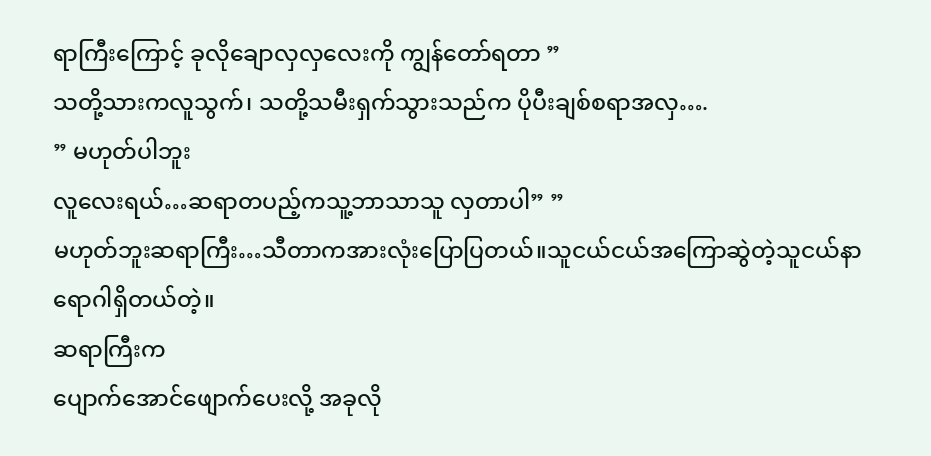ရာကြီးကြောင့် ခုလိုချောလှလှလေးကို ကျွန်တော်ရတာ ”
သတို့သားကလူသွက်၊ သတို့သမီးရှက်သွားသည်က ပိုပီးချစ်စရာအလှ….
” မဟုတ်ပါဘူး
လူလေးရယ်…ဆရာတပည့်ကသူ့ဘာသာသူ လှတာပါ” ”
မဟုတ်ဘူးဆရာကြီး…သီတာကအားလုံးပြောပြတယ်။သူငယ်ငယ်အကြောဆွဲတဲ့သူငယ်နာ
ရောဂါရှိတယ်တဲ့။
ဆရာကြီးက
ပျောက်အောင်ဖျောက်ပေးလို့ အခုလို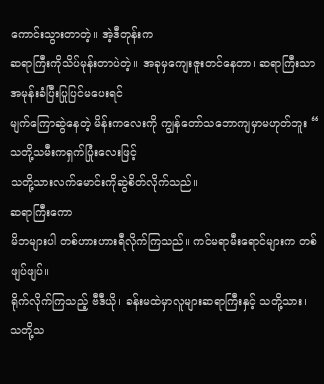ကောင်းသွားတာတဲ့။ အဲ့ဒီတုန်းက
ဆရာကြီးကိုသိပ်မုန်းတာပဲတဲ့။ အခုမှကျေးဇူးတင်နေတာ၊ ဆရာကြီးသာ
အမုန်းခံပြီးပြုပြင်မပေးရင်
မျက်ကြောဆွဲနေတဲ့ မိန်းကလေးကို ကျွန်တော်သဘောကျမှာမဟုတ်ဘူး “
သတို့သမီးကရှက်ပြုံးလေးဖြင့်
သတို့သားလက်မောင်းကိုဆွဲစိတ်လိုက်သည်။
ဆရာကြီးကော
မိဘများပါ တစ်ဟားဟားရီလိုက်ကြသည်။ ကင်မရာမီးရောင်များက တစ်ဖျပ်ဖျပ်။
ရိုက်လိုက်ကြသည့် ဗီဒီယို၊ ခန်းမထဲမှာလူများဆရာကြီးနှင့် သတို့သား၊
သတို့သ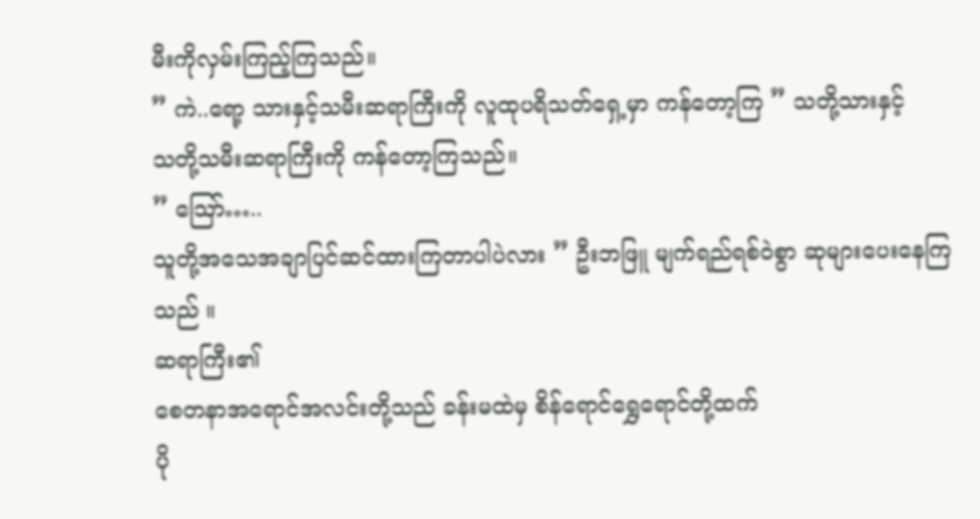မီးကိုလှမ်းကြည့်ကြသည်။
” ကဲ..ရော့ သားနှင့်သမီးဆရာကြီးကို လူထုပရိသတ်ရှေ့မှာ ကန်တော့ကြ ” သတို့သားနှင့်
သတို့သမီးဆရာကြီးကို ကန်တော့ကြသည်။
” သြော်…..
သူတို့အသေအချာပြင်ဆင်ထားကြတာပါပဲလား ” ဦးဘဖြူ မျက်ရည်ရစ်ဝဲစွာ ဆုများပေးနေကြသည် ။
ဆရာကြီး၏
စေတနာအရောင်အလင်းတို့သည် ခန်းမထဲမှ စိန်ရောင်ရွှေရောင်တို့ထက်
ပို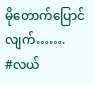မိုတောက်ပြောင်လျက်…….
#လယ်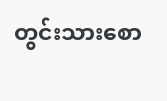တွင်းသားစော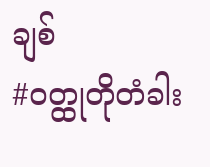ချစ်
#ဝတ္ထုတိုတံခါး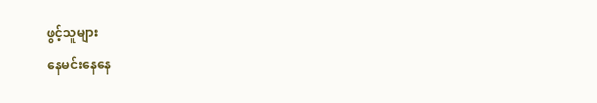ဖွင့်သူများ
နေမင်းနေနေ